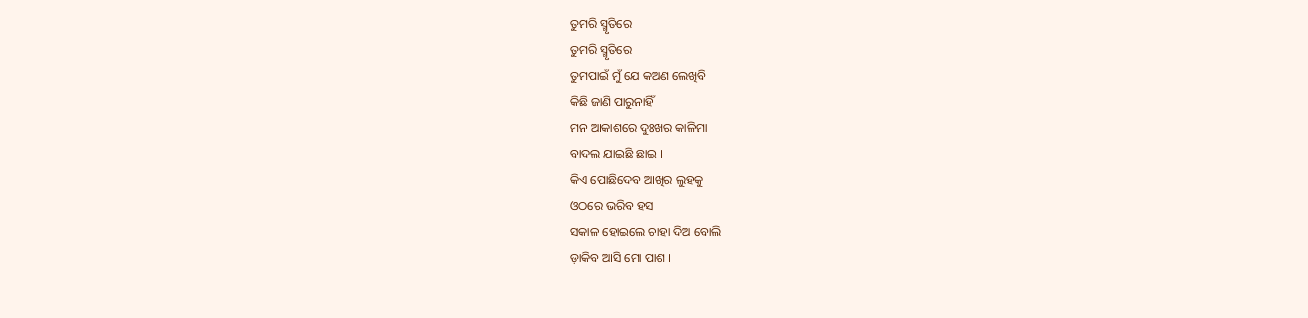ତୁମରି ସ୍ମୃତିରେ
ତୁମରି ସ୍ମୃତିରେ
ତୁମପାଇଁ ମୁଁ ଯେ କଅଣ ଲେଖିବି
କିଛି ଜାଣି ପାରୁନାହିଁ
ମନ ଆକାଶରେ ଦୁଃଖର କାଳିମା
ବାଦଲ ଯାଇଛି ଛାଇ ।
କିଏ ପୋଛିଦେବ ଆଖିର ଲୁହକୁ
ଓଠରେ ଭରିବ ହସ
ସକାଳ ହୋଇଲେ ଚାହା ଦିଅ ବୋଲି
ଡ଼ାକିବ ଆସି ମୋ ପାଶ ।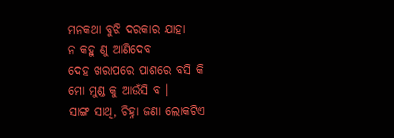ମନକଥା ବୁଝି ଦରକାର ଯାହା
ନ କହୁ ଣୁ ଆଣିଦେବ
ଦେହ ଖରାପରେ ପାଶରେ ବସି କି
ମୋ ମୁଣ୍ଡ କୁ ଆଉଁସି ବ ।
ସାଙ୍ଗ ସାଥି, ଚିହ୍ନା ଜଣା ଲୋକଟିଏ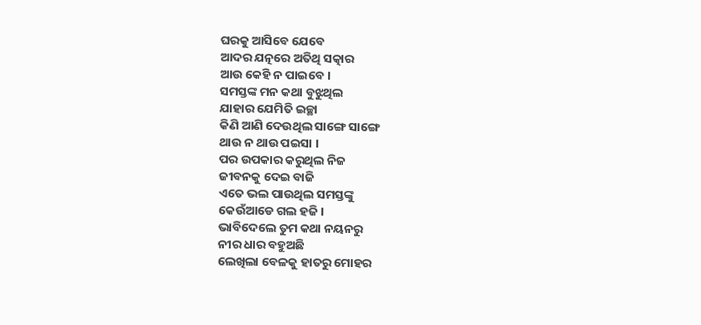ଘରକୁ ଆସିବେ ଯେବେ
ଆଦର ଯତ୍ନରେ ଅତିଥି ସତ୍କାର
ଆଉ କେହି ନ ପାଇବେ ।
ସମସ୍ତଙ୍କ ମନ କଥା ବୁଝୁଥିଲ
ଯାହାର ଯେମିତି ଇଚ୍ଛା
କିଣି ଆଣି ଦେଉଥିଲ ସାଙ୍ଗେ ସାଙ୍ଗେ
ଥାଉ ନ ଥାଉ ପଇସା ।
ପର ଉପକାର କରୁଥିଲ ନିଜ
ଜୀବନକୁ ଦେଇ ବାଜି
ଏତେ ଭଲ ପାଉଥିଲ ସମସ୍ତଙ୍କୁ
କେଉଁଆଡେ ଗଲ ହଜି ।
ଭାବିଦେଲେ ତୁମ କଥା ନୟନରୁ
ନୀର ଧାର ବହୁଅଛି
ଲେଖିଲା ବେଳକୁ ହାତରୁ ମୋହର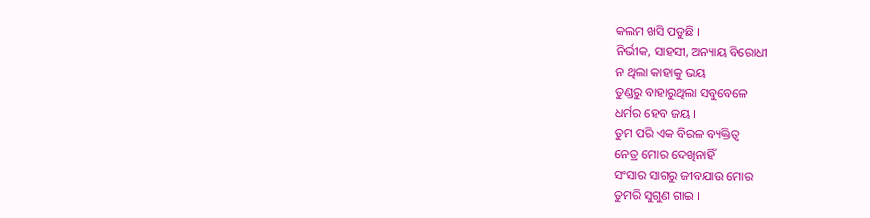କଲମ ଖସି ପଡୁଛି ।
ନିର୍ଭୀକ, ସାହସୀ, ଅନ୍ୟାୟ ବିରୋଧୀ
ନ ଥିଲା କାହାକୁ ଭୟ
ତୁଣ୍ଡରୁ ବାହାରୁଥିଲା ସବୁବେଳେ
ଧର୍ମର ହେବ ଜୟ ।
ତୁମ ପରି ଏକ ବିରଳ ବ୍ୟକ୍ତିତ୍ୱ
ନେତ୍ର ମୋର ଦେଖିନାହିଁ
ସଂସାର ସାଗରୁ ଜୀବଯାଉ ମୋର
ତୁମରି ସୁଗୁଣ ଗାଇ ।